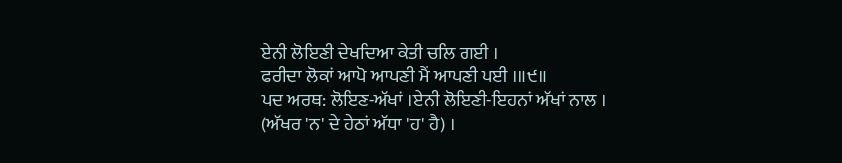ਏਨੀ ਲੋਇਣੀ ਦੇਖਦਿਆ ਕੇਤੀ ਚਲਿ ਗਈ ।
ਫਰੀਦਾ ਲੋਕਾਂ ਆਪੋ ਆਪਣੀ ਮੈਂ ਆਪਣੀ ਪਈ ।॥੯॥
ਪਦ ਅਰਥ: ਲੋਇਣ-ਅੱਖਾਂ ।ਏਨੀ ਲੋਇਣੀ-ਇਹਨਾਂ ਅੱਖਾਂ ਨਾਲ । (ਅੱਖਰ 'ਨ' ਦੇ ਹੇਠਾਂ ਅੱਧਾ 'ਹ' ਹੈ) ।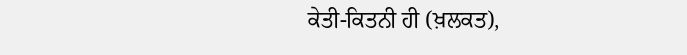ਕੇਤੀ-ਕਿਤਨੀ ਹੀ (ਖ਼ਲਕਤ),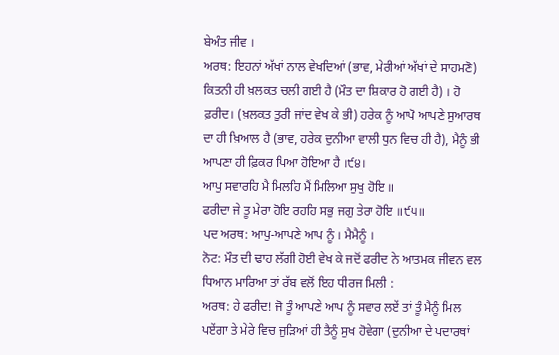ਬੇਅੰਤ ਜੀਵ ।
ਅਰਥ: ਇਹਨਾਂ ਅੱਖਾਂ ਨਾਲ ਵੇਖਦਿਆਂ (ਭਾਵ, ਮੇਰੀਆਂ ਅੱਖਾਂ ਦੇ ਸਾਹਮਣੋ) ਕਿਤਨੀ ਹੀ ਖ਼ਲਕਤ ਚਲੀ ਗਈ ਹੈ (ਮੌਤ ਦਾ ਸ਼ਿਕਾਰ ਹੋ ਗਈ ਹੈ) । ਹੋ ਫ਼ਰੀਦ। (ਖ਼ਲਕਤ ਤੁਰੀ ਜਾਂਦ ਵੇਖ ਕੇ ਭੀ) ਹਰੇਕ ਨੂੰ ਆਪੋ ਆਪਣੇ ਸੁਆਰਥ ਦਾ ਹੀ ਖ਼ਿਆਲ ਹੈ (ਭਾਵ, ਹਰੇਕ ਦੁਨੀਆ ਵਾਲੀ ਧੁਨ ਵਿਚ ਹੀ ਹੈ), ਮੈਨੂੰ ਭੀ ਆਪਣਾ ਹੀ ਫ਼ਿਕਰ ਪਿਆ ਹੋਇਆ ਹੈ ।੯੪।
ਆਪੁ ਸਵਾਰਹਿ ਮੈ ਮਿਲਹਿ ਮੈਂ ਮਿਲਿਆ ਸੁਖੁ ਹੋਇ ॥
ਫਰੀਦਾ ਜੇ ਤੂ ਮੇਰਾ ਹੋਇ ਰਹਹਿ ਸਭੁ ਜਗੁ ਤੇਰਾ ਹੋਇ ॥੯੫॥
ਪਦ ਅਰਥ: ਆਪੁ-ਆਪਣੇ ਆਪ ਨੂੰ । ਮੈਮੈਨੂੰ ।
ਨੋਟ: ਮੌਤ ਦੀ ਢਾਹ ਲੱਗੀ ਹੋਈ ਵੇਖ ਕੇ ਜਦੋਂ ਫਰੀਦ ਨੇ ਆਤਮਕ ਜੀਵਨ ਵਲ ਧਿਆਨ ਮਾਰਿਆ ਤਾਂ ਰੱਬ ਵਲੋਂ ਇਹ ਧੀਰਜ ਮਿਲੀ :
ਅਰਥ: ਹੇ ਫਰੀਦ! ਜੋ ਤੂੰ ਆਪਣੇ ਆਪ ਨੂੰ ਸਵਾਰ ਲਏਂ ਤਾਂ ਤੂੰ ਮੈਨੂੰ ਮਿਲ ਪਏਂਗਾ ਤੇ ਮੇਰੇ ਵਿਚ ਜੁੜਿਆਂ ਹੀ ਤੈਨੂੰ ਸੁਖ ਹੋਵੇਗਾ (ਦੁਨੀਆ ਦੇ ਪਦਾਰਥਾਂ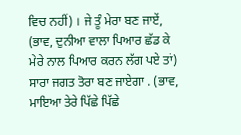ਵਿਚ ਨਹੀਂ) । ਜੇ ਤੂੰ ਮੇਰਾ ਬਣ ਜਾਏਂ, (ਭਾਵ, ਦੁਨੀਆ ਵਾਲਾ ਪਿਆਰ ਛੱਡ ਕੇ ਮੇਰੇ ਨਾਲ ਪਿਆਰ ਕਰਨ ਲੱਗ ਪਏ ਤਾਂ) ਸਾਰਾ ਜਗਤ ਤੋਰਾ ਬਣ ਜਾਏਗਾ . (ਭਾਵ, ਮਾਇਆ ਤੇਰੇ ਪਿੱਛੇ ਪਿੱਛੇ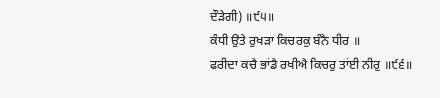ਦੌੜੇਗੀ) ॥੯੫॥
ਕੰਧੀ ਉਤੇ ਰੁਖੜਾ ਕਿਚਰਕੁ ਬੰਨੈ ਧੀਰ ॥
ਫਰੀਦਾ ਕਚੈ ਭਾਂਡੈ ਰਖੀਐ ਕਿਚਰੁ ਤਾਂਈ ਨੀਰੁ ॥੯੬॥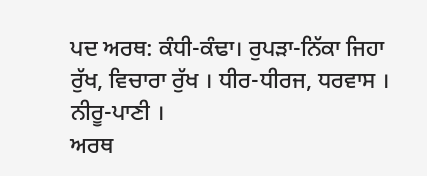ਪਦ ਅਰਥ: ਕੰਧੀ-ਕੰਢਾ। ਰੁਪੜਾ-ਨਿੱਕਾ ਜਿਹਾ ਰੁੱਖ, ਵਿਚਾਰਾ ਰੁੱਖ । ਧੀਰ-ਧੀਰਜ, ਧਰਵਾਸ । ਨੀਰੂ-ਪਾਣੀ ।
ਅਰਥ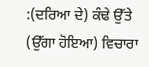:(ਦਰਿਆ ਦੇ) ਕੰਢੇ ਉੱਤੇ (ਉੱਗਾ ਹੋਇਆ) ਵਿਚਾਰਾ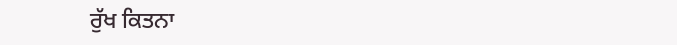ਰੁੱਖ ਕਿਤਨਾ